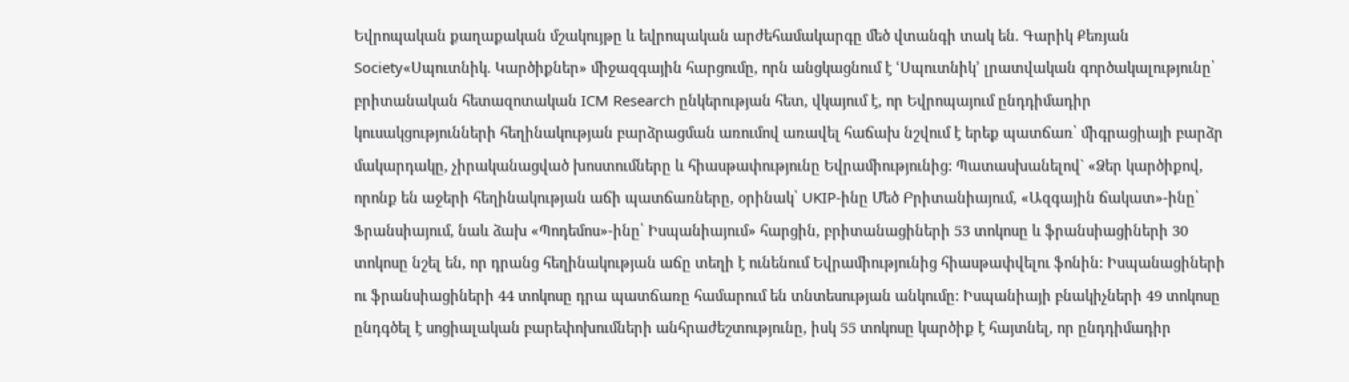Եվրոպական քաղաքական մշակույթը և եվրոպական արժեհամակարգը մեծ վտանգի տակ են. Գարիկ Քեռյան
Society«Սպուտնիկ. Կարծիքներ» միջազգային հարցումը, որն անցկացնում է ՙՍպուտնիկ՚ լրատվական գործակալությունը՝ բրիտանական հետազոտական ICM Research ընկերության հետ, վկայում է, որ Եվրոպայում ընդդիմադիր կուսակցությունների հեղինակության բարձրացման առումով առավել հաճախ նշվում է երեք պատճառ՝ միգրացիայի բարձր մակարդակը, չիրականացված խոստումները և հիասթափությունը Եվրամիությունից: Պատասխանելով` «Ձեր կարծիքով, որոնք են աջերի հեղինակության աճի պատճառները, օրինակ՝ UKIP-ինը Մեծ Բրիտանիայում, «Ազգային ճակատ»-ինը՝ Ֆրանսիայում, նաև ձախ «Պոդեմոս»-ինը՝ Իսպանիայում» հարցին, բրիտանացիների 53 տոկոսը և ֆրանսիացիների 30 տոկոսը նշել են, որ դրանց հեղինակության աճը տեղի է ունենում Եվրամիությունից հիասթափվելու ֆոնին: Իսպանացիների ու ֆրանսիացիների 44 տոկոսը դրա պատճառը համարում են տնտեսության անկումը: Իսպանիայի բնակիչների 49 տոկոսը ընդգծել է սոցիալական բարեփոխումների անհրաժեշտությունը, իսկ 55 տոկոսը կարծիք է հայտնել, որ ընդդիմադիր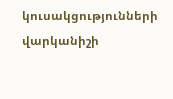կուսակցությունների վարկանիշի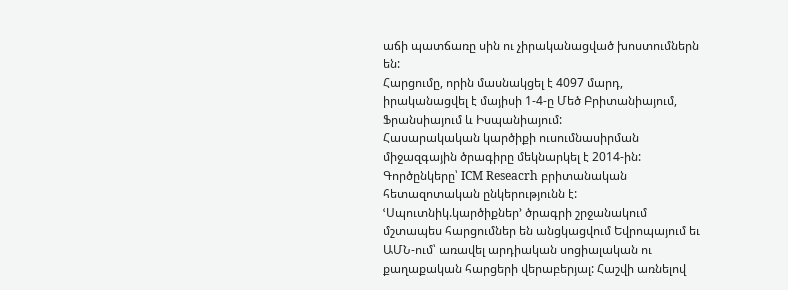աճի պատճառը սին ու չիրականացված խոստումներն են:
Հարցումը, որին մասնակցել է 4097 մարդ, իրականացվել է մայիսի 1-4-ը Մեծ Բրիտանիայում, Ֆրանսիայում և Իսպանիայում:
Հասարակական կարծիքի ուսումնասիրման միջազգային ծրագիրը մեկնարկել է 2014-ին: Գործընկերը՝ ICM Reseacrh բրիտանական
հետազոտական ընկերությունն է: ՙՍպուտնիկ.կարծիքներ՚ ծրագրի շրջանակում մշտապես հարցումներ են անցկացվում Եվրոպայում եւ
ԱՄՆ-ում՝ առավել արդիական սոցիալական ու քաղաքական հարցերի վերաբերյալ: Հաշվի առնելով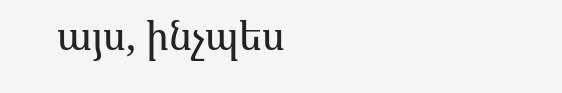այս, ինչպես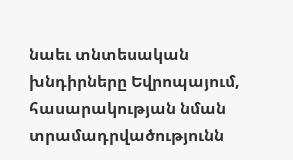նաեւ տնտեսական խնդիրները Եվրոպայում, հասարակության նման տրամադրվածությունն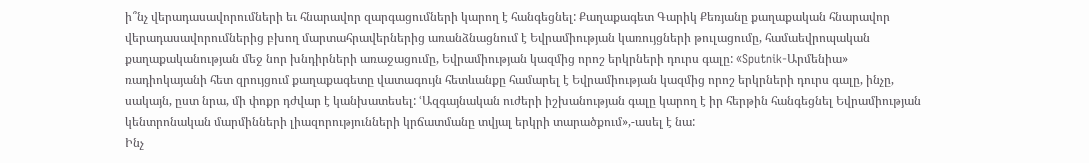ի՞նչ վերադասավորումների եւ հնարավոր զարգացումների կարող է հանգեցնել: Քաղաքագետ Գարիկ Քեռյանը քաղաքական հնարավոր վերադասավորումներից բխող մարտահրավերներից առանձնացնում է Եվրամիության կառույցների թուլացումը, համաեվրոպական քաղաքականության մեջ նոր խնդիրների առաջացումը, Եվրամիության կազմից որոշ երկրների դուրս գալը: «Sputnik-Արմենիա» ռադիոկայանի հետ զրույցում քաղաքագետը վատագույն հետևանքը համարել է Եվրամիության կազմից որոշ երկրների դուրս գալը, ինչը, սակայն, ըստ նրա, մի փոքր դժվար է կանխատեսել: ՙԱզգայնական ուժերի իշխանության գալը կարող է իր հերթին հանգեցնել Եվրամիության կենտրոնական մարմինների լիազորությունների կրճատմանը տվյալ երկրի տարածքում»,-ասել է նա:
Ինչ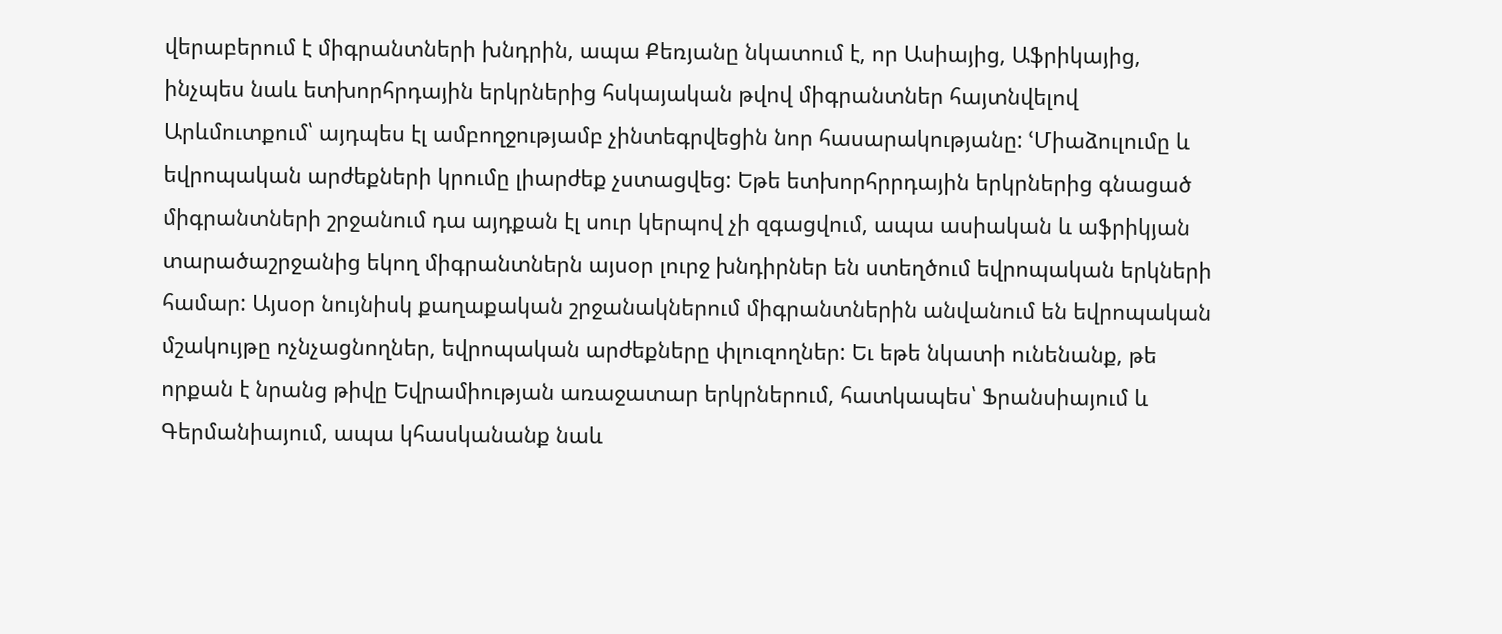վերաբերում է միգրանտների խնդրին, ապա Քեռյանը նկատում է, որ Ասիայից, Աֆրիկայից, ինչպես նաև ետխորհրդային երկրներից հսկայական թվով միգրանտներ հայտնվելով Արևմուտքում՝ այդպես էլ ամբողջությամբ չինտեգրվեցին նոր հասարակությանը: ՙՄիաձուլումը և եվրոպական արժեքների կրումը լիարժեք չստացվեց: Եթե ետխորհրրդային երկրներից գնացած միգրանտների շրջանում դա այդքան էլ սուր կերպով չի զգացվում, ապա ասիական և աֆրիկյան տարածաշրջանից եկող միգրանտներն այսօր լուրջ խնդիրներ են ստեղծում եվրոպական երկների համար: Այսօր նույնիսկ քաղաքական շրջանակներում միգրանտներին անվանում են եվրոպական մշակույթը ոչնչացնողներ, եվրոպական արժեքները փլուզողներ: Եւ եթե նկատի ունենանք, թե որքան է նրանց թիվը Եվրամիության առաջատար երկրներում, հատկապես՝ Ֆրանսիայում և Գերմանիայում, ապա կհասկանանք նաև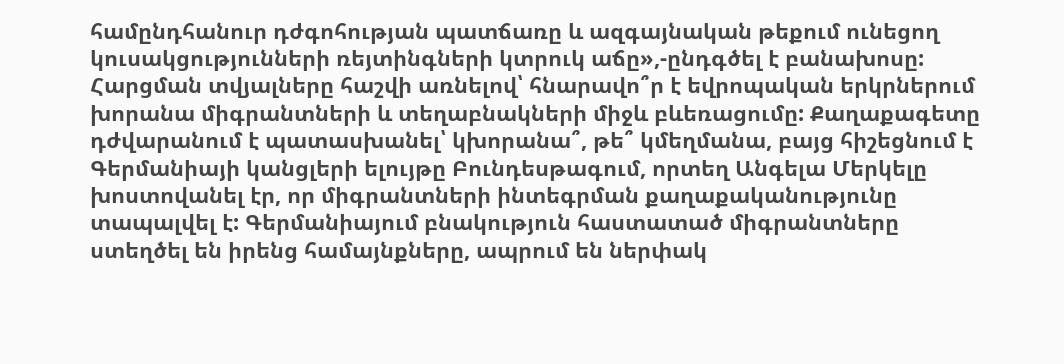համընդհանուր դժգոհության պատճառը և ազգայնական թեքում ունեցող կուսակցությունների ռեյտինգների կտրուկ աճը»,-ընդգծել է բանախոսը:
Հարցման տվյալները հաշվի առնելով՝ հնարավո՞ր է եվրոպական երկրներում խորանա միգրանտների և տեղաբնակների միջև բևեռացումը: Քաղաքագետը դժվարանում է պատասխանել՝ կխորանա՞, թե՞ կմեղմանա, բայց հիշեցնում է Գերմանիայի կանցլերի ելույթը Բունդեսթագում, որտեղ Անգելա Մերկելը խոստովանել էր, որ միգրանտների ինտեգրման քաղաքականությունը տապալվել է: Գերմանիայում բնակություն հաստատած միգրանտները ստեղծել են իրենց համայնքները, ապրում են ներփակ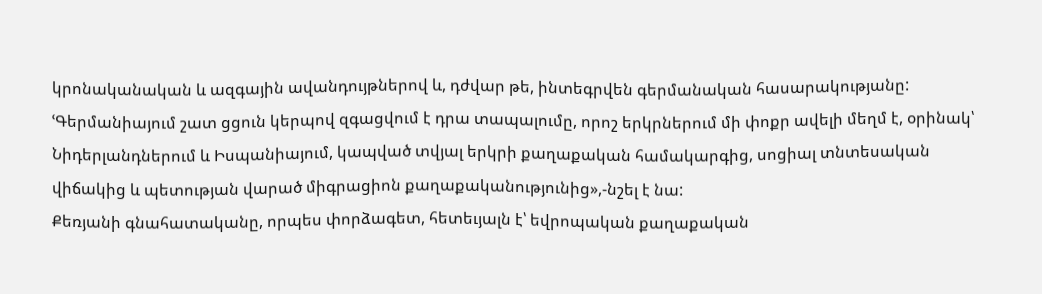կրոնականական և ազգային ավանդույթներով և, դժվար թե, ինտեգրվեն գերմանական հասարակությանը:
ՙԳերմանիայում շատ ցցուն կերպով զգացվում է դրա տապալումը, որոշ երկրներում մի փոքր ավելի մեղմ է, օրինակ՝ Նիդերլանդներում և Իսպանիայում, կապված տվյալ երկրի քաղաքական համակարգից, սոցիալ տնտեսական վիճակից և պետության վարած միգրացիոն քաղաքականությունից»,-նշել է նա:
Քեռյանի գնահատականը, որպես փորձագետ, հետեւյալն է՝ եվրոպական քաղաքական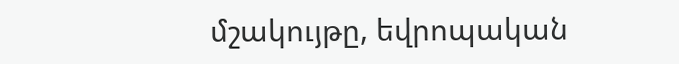մշակույթը, եվրոպական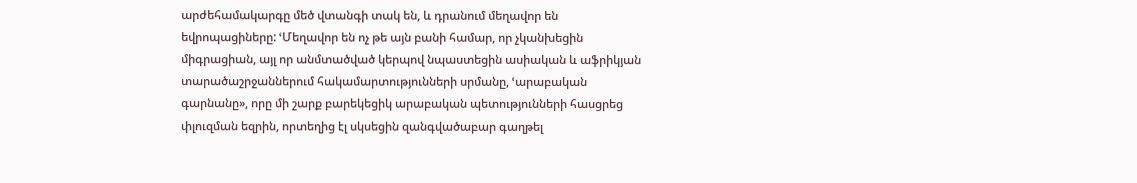արժեհամակարգը մեծ վտանգի տակ են, և դրանում մեղավոր են եվրոպացիները: ՙՄեղավոր են ոչ թե այն բանի համար, որ չկանխեցին միգրացիան, այլ որ անմտածված կերպով նպաստեցին ասիական և աֆրիկյան տարածաշրջաններում հակամարտությունների սրմանը, ՙարաբական գարնանը», որը մի շարք բարեկեցիկ արաբական պետությունների հասցրեց փլուզման եզրին, որտեղից էլ սկսեցին զանգվածաբար գաղթել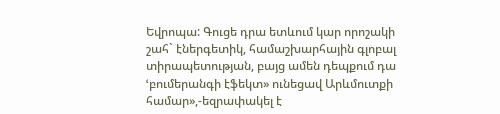Եվրոպա: Գուցե դրա ետևում կար որոշակի շահ` էներգետիկ, համաշխարհային գլոբալ տիրապետության, բայց ամեն դեպքում դա ՙբումերանգի էֆեկտ» ունեցավ Արևմուտքի համար»,-եզրափակել է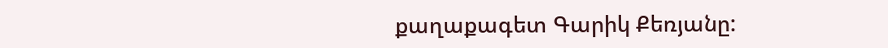քաղաքագետ Գարիկ Քեռյանը: